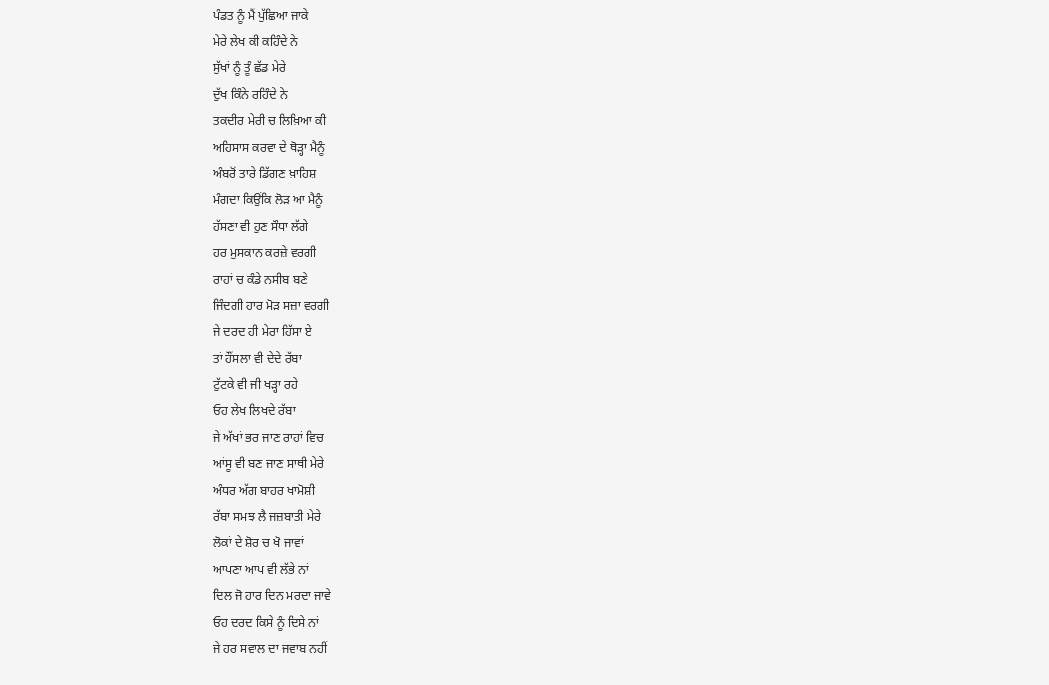ਪੰਡਤ ਨੂੰ ਮੈਂ ਪੁੱਛਿਆ ਜਾਕੇ
ਮੇਰੇ ਲੇਖ ਕੀ ਕਹਿੰਦੇ ਨੇ
ਸੁੱਖਾਂ ਨੂੰ ਤੂੰ ਛੱਡ ਮੇਰੇ
ਦੁੱਖ ਕਿੰਨੇ ਰਹਿੰਦੇ ਨੇ
ਤਕਦੀਰ ਮੇਰੀ ਚ ਲਿਖ਼ਿਆ ਕੀ
ਅਹਿਸਾਸ ਕਰਵਾ ਦੇ ਥੋੜ੍ਹਾ ਮੈਨੂੰ
ਅੰਬਰੋਂ ਤਾਰੇ ਡਿੱਗਣ ਖ਼ਾਹਿਸ਼
ਮੰਗਦਾ ਕਿਉਂਕਿ ਲੋੜ ਆ ਮੈਨੂੰ
ਹੱਸਣਾ ਵੀ ਹੁਣ ਸੌਧਾ ਲੱਗੇ
ਹਰ ਮੁਸਕਾਨ ਕਰਜ਼ੇ ਵਰਗੀ
ਰਾਹਾਂ ਚ ਕੰਡੇ ਨਸੀਬ ਬਣੇ
ਜਿੰਦਗੀ ਹਾਰ ਮੋੜ ਸਜ਼ਾ ਵਰਗੀ
ਜੇ ਦਰਦ ਹੀ ਮੇਰਾ ਹਿੱਸਾ ਏ
ਤਾਂ ਹੌਂਸਲਾ ਵੀ ਦੇਦੇ ਰੱਬਾ
ਟੁੱਟਕੇ ਵੀ ਜੀ ਖੜ੍ਹਾ ਰਹੇ
ਓਹ ਲੇਖ ਲਿਖਦੇ ਰੱਬਾ
ਜੇ ਅੱਖਾਂ ਭਰ ਜਾਣ ਰਾਹਾਂ ਵਿਚ
ਆਂਸੂ ਵੀ ਬਣ ਜਾਣ ਸਾਥੀ ਮੇਰੇ
ਅੰਧਰ ਅੱਗ ਬਾਹਰ ਖਾਮੋਸ਼ੀ
ਰੱਬਾ ਸਮਝ ਲੈ ਜਜ਼ਬਾਤੀ ਮੇਰੇ
ਲੋਕਾਂ ਦੇ ਸ਼ੋਰ ਚ ਖੋ ਜਾਵਾਂ
ਆਪਣਾ ਆਪ ਵੀ ਲੱਭੇ ਨਾਂ
ਦਿਲ ਜੋ ਹਾਰ ਦਿਨ ਮਰਦਾ ਜਾਵੇ
ਓਹ ਦਰਦ ਕਿਸੇ ਨੂੰ ਦਿਸੇ ਨਾਂ
ਜੇ ਹਰ ਸਵਾਲ ਦਾ ਜਵਾਬ ਨਹੀਂ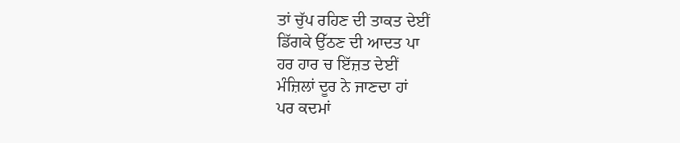ਤਾਂ ਚੁੱਪ ਰਹਿਣ ਦੀ ਤਾਕਤ ਦੇਈਂ
ਡਿੱਗਕੇ ਉੱਠਣ ਦੀ ਆਦਤ ਪਾ
ਹਰ ਹਾਰ ਚ ਇੱਜ਼ਤ ਦੇਈਂ
ਮੰਜ਼ਿਲਾਂ ਦੂਰ ਨੇ ਜਾਣਦਾ ਹਾਂ
ਪਰ ਕਦਮਾਂ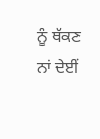ਨੂੰ ਥੱਕਣ ਨਾਂ ਦੇਈਂ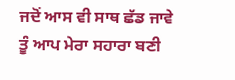ਜਦੋਂ ਆਸ ਵੀ ਸਾਥ ਛੱਡ ਜਾਵੇ
ਤੂੰ ਆਪ ਮੇਰਾ ਸਹਾਰਾ ਬਣੀ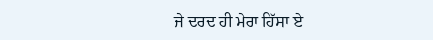ਜੇ ਦਰਦ ਹੀ ਮੇਰਾ ਹਿੱਸਾ ਏ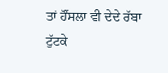ਤਾਂ ਹੌਂਸਲਾ ਵੀ ਦੇਦੇ ਰੱਬਾ
ਟੁੱਟਕੇ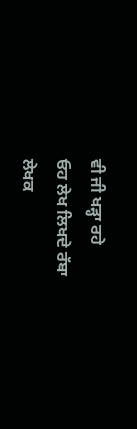ਵੀ ਜੀ ਖੜ੍ਹਾ ਰਹੇ
ਓਹ ਲੇਖ ਲਿਖਦੇ ਰੱਬਾ
ਲੇਖਕ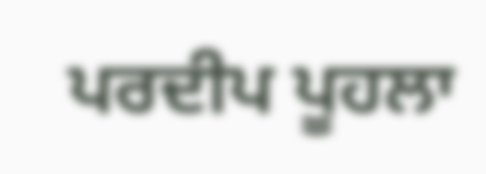ਪਰਦੀਪ ਪੂਹਲਾ